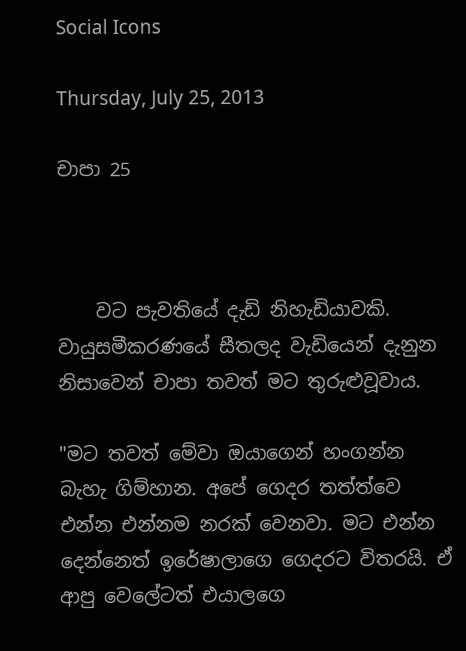Social Icons

Thursday, July 25, 2013

චාපා 25



    වට පැවතියේ දැඩි නිහැඩියාවකි. වායුසමීකරණයේ සීතලද වැඩියෙන් දැනුන නිසාවෙන් චාපා තවත් මට තුරුළුවූවාය.

"මට තවත් මේවා ඔයාගෙන් හංගන්න බැහැ ගිම්හාන. අපේ ගෙදර තත්ත්වෙ එන්න එන්නම නරක් වෙනවා. මට එන්න දෙන්නෙත් ඉරේෂාලාගෙ ගෙදරට විතරයි. ඒ ආපු වෙලේටත් එයාලගෙ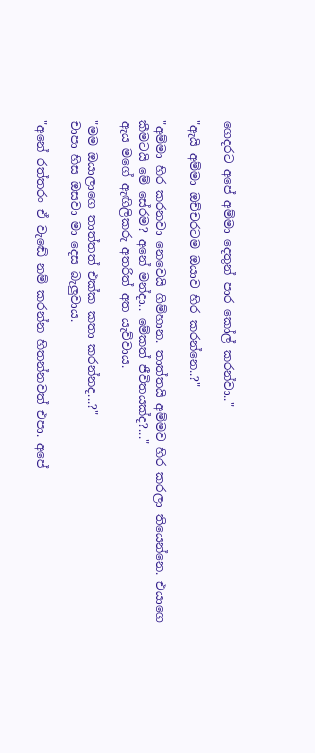ගෙදරට අපේ අම්මා දෙතුන් පාර කෝල් කරන්වා.."

"ඇයි අම්මා ඔච්චරටම ඔයාව හිර කරන්නෙ..?"

"අම්මා හිර කරනවා නෙවෙයි ගිම්හාන. තාත්තයි අම්මව හිර කරලා තියෙන්නෙ. එයාගෙ කීමටයි මේ සේරම? අනේ මන්දා.. මේකත් ජීවිතයක්ද?..."
ඇය මගේ ඇඟිලිකරු අතරිත් අත යැව්වාය.

"මම ඔයාලාගෙ තාත්තත් එක්ක කතා කරන්නද...?"
චාපා හිස ඔසවා මා දෙස බැලුවාය.

"අනේ රත්තරං ඒ වැඬේ නම් කරන්න හිතන්නවත් එපා. අපේ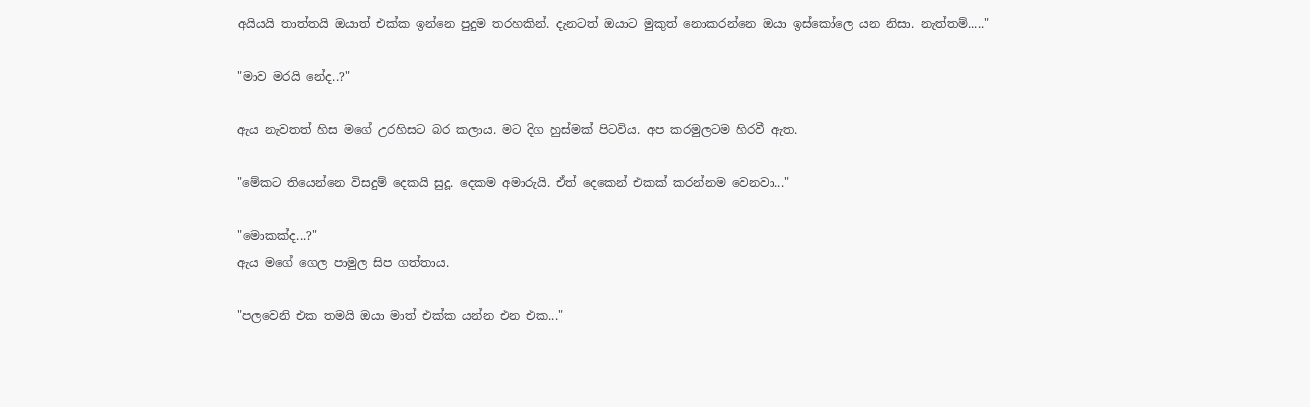අයියයි තාත්තයි ඔයාත් එක්ක ඉන්නෙ පුදුම තරහකින්. දැනටත් ඔයාට මුකුත් නොකරන්නෙ ඔයා ඉස්කෝලෙ යන නිසා. නැත්තම්....."

"මාව මරයි නේද..?"

ඇය නැවතත් හිස මගේ උරහිසට බර කලාය. මට දිග හුස්මක් පිටවිය. අප කරමුලටම හිරවී ඇත.

"මේකට තියෙන්නෙ විසදුම් දෙකයි සුදූ. දෙකම අමාරුයි. ඒත් දෙකෙන් එකක් කරන්නම වෙනවා..."

"මොකක්ද...?"
ඇය මගේ ගෙල පාමුල සිප ගත්තාය.

"පලවෙනි එක තමයි ඔයා මාත් එක්ක යන්න එන එක..."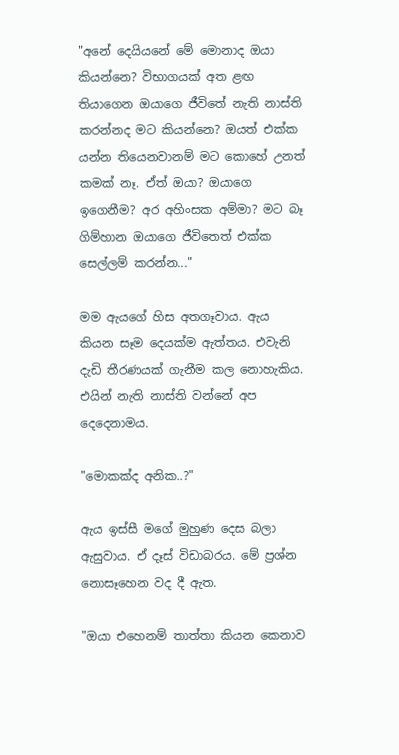"අනේ දෙයියනේ මේ මොනාද ඔයා කියන්නෙ? විභාගයක් අත ළඟ තියාගෙන ඔයාගෙ ජීවිතේ නැති නාස්ති කරන්නද මට කියන්නෙ? ඔයත් එක්ක යන්න තියෙනවානම් මට කොහේ උනත් කමක් නෑ. ඒත් ඔයා? ඔයාගෙ ඉගෙනීම? අර අහිංසක අම්මා? මට බෑ ගිම්හාන ඔයාගෙ ජීවිතෙත් එක්ක සෙල්ලම් කරන්න..."

මම ඇයගේ හිස අතගෑවාය. ඇය කියන සෑම දෙයක්ම ඇත්තය. එවැනි දැඩි තීරණයක් ගැනීම කල නොහැකිය. එයින් නැති නාස්ති වන්නේ අප දෙදෙනාමය.

"මොකක්ද අනික..?"

ඇය ඉස්සී මගේ මුහුණ දෙස බලා ඇසුවාය. ඒ දෑස් විඩාබරය. මේ ප්‍රශ්න නොසෑහෙන වද දී ඇත.

"ඔයා එහෙනම් තාත්තා කියන කෙනාව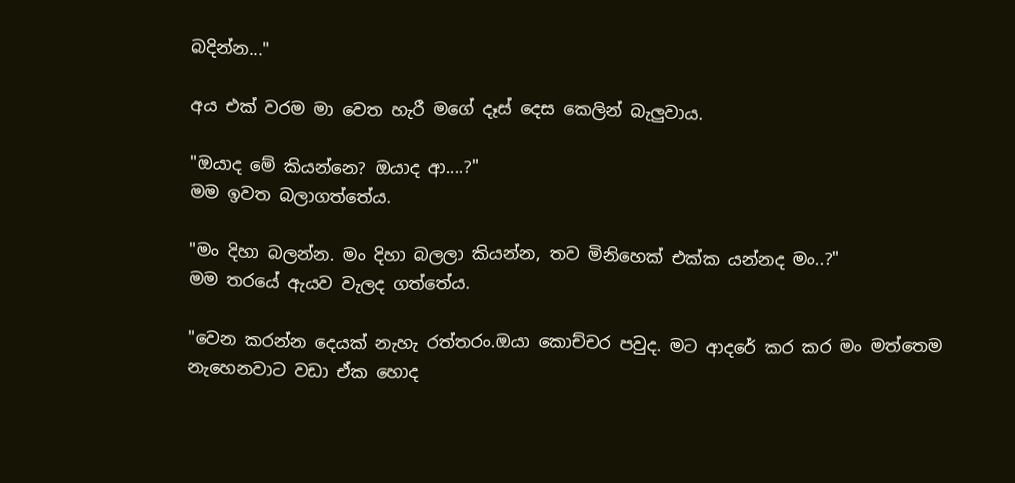බදින්න..."

අය එක් වරම මා වෙත හැරී මගේ දෑස් දෙස කෙලින් බැලුවාය.

"ඔයාද මේ කියන්නෙ? ඔයාද ආ....?"
මම ඉවත බලාගත්තේය.

"මං දිහා බලන්න. මං දිහා බලලා කියන්න, තව මිනිහෙක් එක්ක යන්නද මං..?"
මම තරයේ ඇයව වැලද ගත්තේය.

"වෙන කරන්න දෙයක් නැහැ රත්තරං.ඔයා කොච්චර පවුද. මට ආදරේ කර කර මං මත්තෙම නැහෙනවාට වඩා ඒක හොද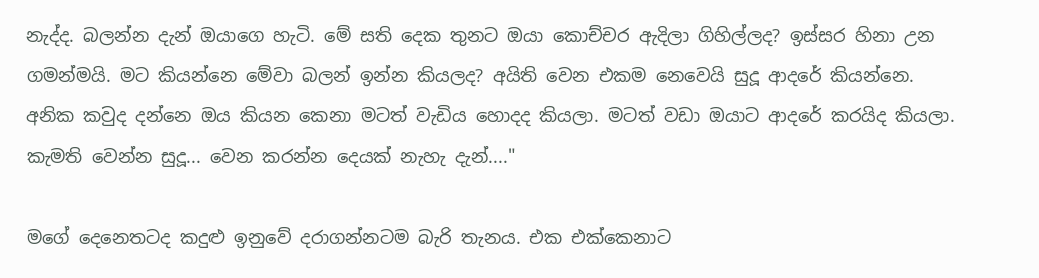නැද්ද. බලන්න දැන් ඔයාගෙ හැටි. මේ සති දෙක තුනට ඔයා කොච්චර ඇදිලා ගිහිල්ලද? ඉස්සර හිනා උන ගමන්මයි. මට කියන්නෙ මේවා බලන් ඉන්න කියලද? අයිති වෙන එකම නෙවෙයි සුදූ ආදරේ කියන්නෙ. අනික කවුද දන්නෙ ඔය කියන කෙනා මටත් වැඩිය හොදද කියලා. මටත් වඩා ඔයාට ආදරේ කරයිද කියලා. කැමති වෙන්න සුදූ... වෙන කරන්න දෙයක් නැහැ දැන්...."

මගේ දෙනෙතටද කදුළු ඉනුවේ දරාගන්නටම බැරි තැනය. එක එක්කෙනාට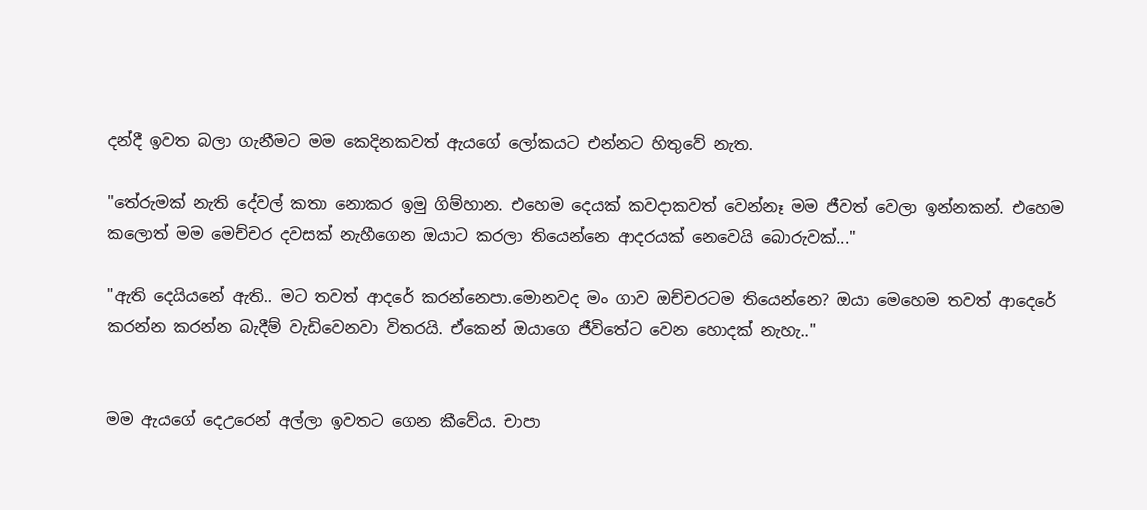දන්දී ඉවත බලා ගැනීමට මම කෙදිනකවත් ඇයගේ ලෝකයට එන්නට හිතුවේ නැත.

"තේරුමක් නැති දේවල් කතා නොකර ඉමු ගිම්හාන. එහෙම දෙයක් කවදාකවත් වෙන්නෑ මම ජීවත් වෙලා ඉන්නකන්. එහෙම කලොත් මම මෙච්චර දවසක් නැහීගෙන ඔයාට කරලා තියෙන්නෙ ආදරයක් නෙවෙයි බොරුවක්..."

"ඇති දෙයියනේ ඇති.. මට තවත් ආදරේ කරන්නෙපා.මොනවද මං ගාව ඔච්චරටම තියෙන්නෙ? ඔයා මෙහෙම තවත් ආදෙරේ කරන්න කරන්න බැදීම් වැඩිවෙනවා විතරයි. ඒකෙන් ඔයාගෙ ජීවිතේට වෙන හොදක් නැහැ.."


මම ඇයගේ දෙඋරෙන් අල්ලා ඉවතට ගෙන කීවේය. චාපා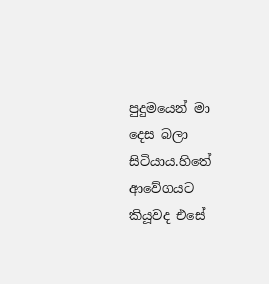පුදුමයෙන් මා දෙස බලා සිටියාය.හිතේ ආවේගයට කියූවද එසේ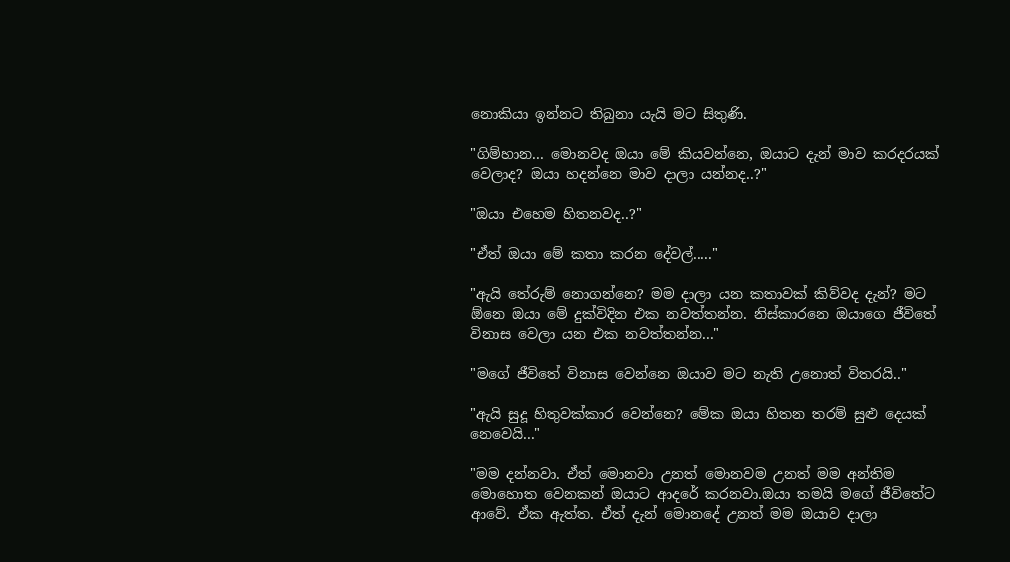නොකියා ඉන්නට තිබුනා යැයි මට සිතුණි.

"ගිම්හාන... මොනවද ඔයා මේ කියවන්නෙ, ඔයාට දැන් මාව කරදරයක් වෙලාද? ඔයා හදන්නෙ මාව දාලා යන්නද..?"

"ඔයා එහෙම හිතනවද..?"

"ඒත් ඔයා මේ කතා කරන දේවල්....."

"ඇයි තේරුම් නොගන්නෙ? මම දාලා යන කතාවක් කිව්වද දැන්? මට ඕනෙ ඔයා මේ දුක්විදින එක නවත්තන්න. නිස්කාරනෙ ඔයාගෙ ජීවිතේ විනාස වෙලා යන එක නවත්තන්න..."

"මගේ ජීවිතේ විනාස වෙන්නෙ ඔයාව මට නැති උනොත් විතරයි.."

"ඇයි සුදූ හිතුවක්කාර වෙන්නෙ? මේක ඔයා හිතන තරම් සුළු දෙයක් නෙවෙයි..."

"මම දන්නවා. ඒත් මොනවා උනත් මොනවම උනත් මම අන්තිම මොහොත වෙනකන් ඔයාට ආදරේ කරනවා.ඔයා තමයි මගේ ජීවිතේට ආවේ. ඒක ඇත්ත. ඒත් දැන් මොනදේ උනත් මම ඔයාව දාලා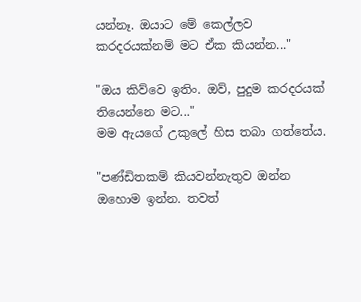යන්නෑ. ඔයාට මේ කෙල්ලව කරදරයක්නම් මට ඒක කියන්න..."

"ඔය කිව්වෙ ඉතිං. ඔව්, පුදුම කරදරයක් තියෙන්නෙ මට..."
මම ඇයගේ උකුලේ හිස තබා ගත්තේය.

"පණ්ඩිතකම් කියවන්නැතුව ඔන්න ඔහොම ඉන්න. තවත්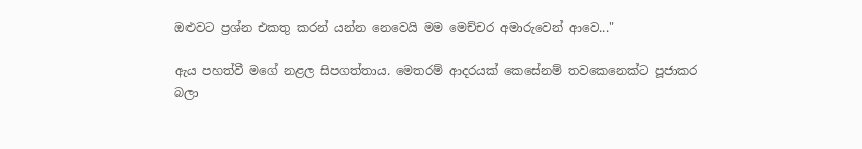ඔළුවට ප්‍රශ්න එකතු කරන් යන්න නෙවෙයි මම මෙච්චර අමාරුවෙන් ආවෙ..."

ඇය පහත්වී මගේ නළල සිපගත්තාය. මෙතරම් ආදරයක් කෙසේනම් තවකෙනෙක්ට පූජාකර බලා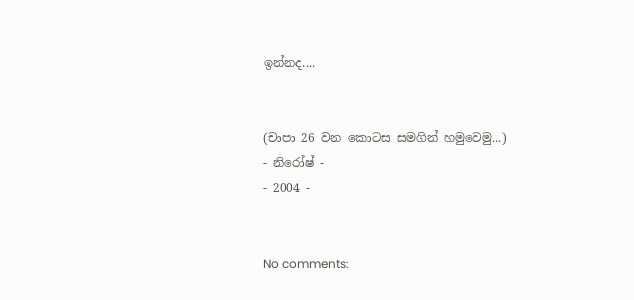ඉන්නද....


(චාපා 26 වන කොටස සමගින් හමුවෙමු...)
- නිරෝෂ් -
- 2004 -


No comments: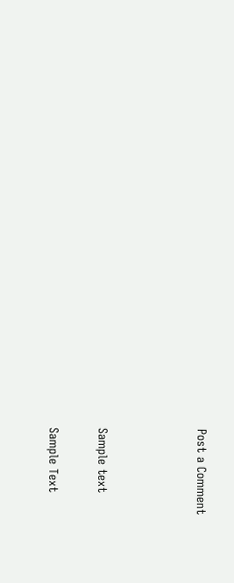Post a Comment



Sample text

Sample Text